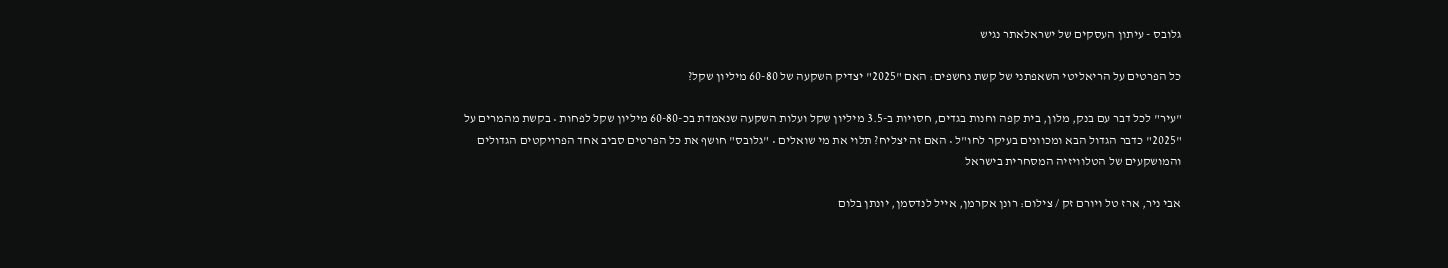גלובס - עיתון העסקים של ישראלאתר נגיש

כל הפרטים על הריאליטי השאפתני של קשת נחשפים: האם "2025" יצדיק השקעה של 60-80 מיליון שקל?

"עיר" לכל דבר עם בנק, מלון, בית קפה וחנות בגדים, חסויות ב-3.5 מיליון שקל ועלות השקעה שנאמדת בכ-60-80 מיליון שקל לפחות • בקשת מהמרים על "2025" כדבר הגדול הבא ומכוונים בעיקר לחו"ל • האם זה יצליח? תלוי את מי שואלים • "גלובס" חושף את כל הפרטים סביב אחד הפרויקטים הגדולים והמושקעים של הטלוויזיה המסחרית בישראל

אבי ניר, ארז טל ויורם זק / צילום: רונן אקרמן, אייל לנדסמן, יונתן בלום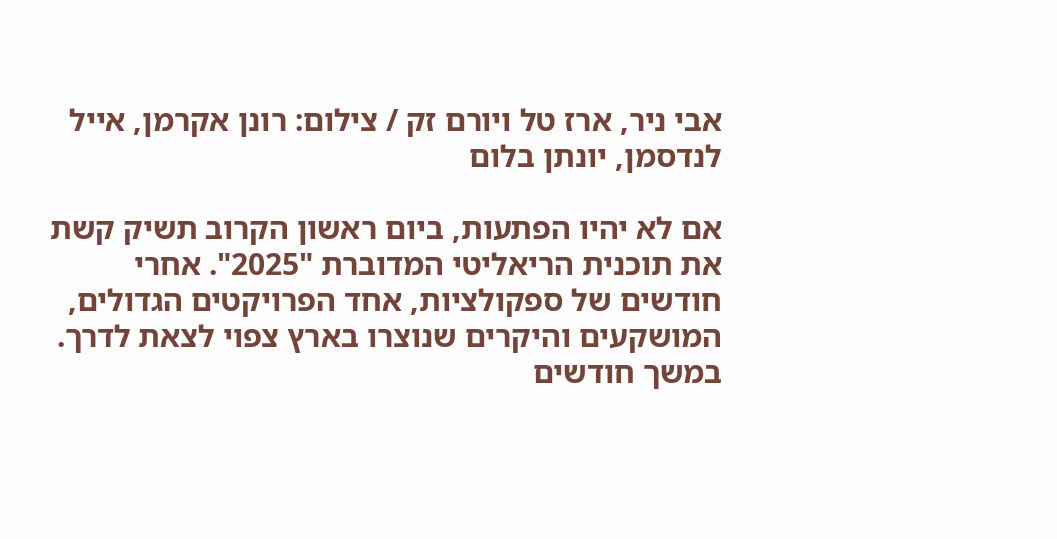אבי ניר, ארז טל ויורם זק / צילום: רונן אקרמן, אייל לנדסמן, יונתן בלום

אם לא יהיו הפתעות, ביום ראשון הקרוב תשיק קשת את תוכנית הריאליטי המדוברת "2025". אחרי חודשים של ספקולציות, אחד הפרויקטים הגדולים, המושקעים והיקרים שנוצרו בארץ צפוי לצאת לדרך. במשך חודשים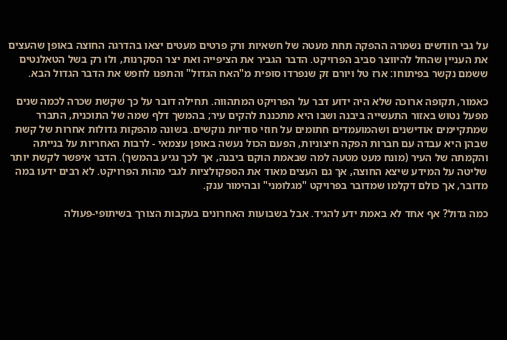על גבי חודשים נשמרה ההפקה תחת מעטה של חשאיות ורק פרטים מעטים יצאו בהדרגה החוצה באופן שהעצים את העניין שהחל להיווצר סביב הפרויקט. הדבר הגביר את הציפייה ואת יצר הסקרנות, ולו רק בשל הטאלנטים ששמם נקשר בפיתוחו: ארז טל ויורם זק שנפרדו סופית מ"האח הגדול" והתפנו לחפש את הדבר הגדול הבא.

כאמור, תקופה ארוכה שלא היה ידוע דבר על הפרויקט המתהווה. תחילה דובר על כך שקשת שכרה לכמה שנים מפעל נטוש באזור התעשייה ביבנה ושבו היא מתכננת להקים עיר; בהמשך דלף שמה של התוכנית, התברר שמתקיימים אודישנים ושהמועמדים חתומים על חוזי סודיות נוקשים. בשונה מהפקות גדולות אחרות של קשת שבהן היא עבדה עם חברות הפקה חיצוניות, הפעם הכול נעשה באופן עצמאי - לרבות האחריות על בנייתה והקמתה של העיר (מונח מעט מטעה למה שבאמת הוקם ביבנה, אך לכך נגיע בהמשך). הדבר איפשר לקשת יותר שליטה על המידע שיצא החוצה, אך גם העצים מאוד את הספקולציות לגבי מהות הפרויקט. לא רבים ידעו במה מדובר, אך כולם דקלמו שמדובר בפרויקט "מגלומני" ובהימור ענק.

כמה גדול? אף אחד לא באמת ידע להגיד. אבל בשבועות האחרונים בעקבות הצורך בשיתופי-פעולה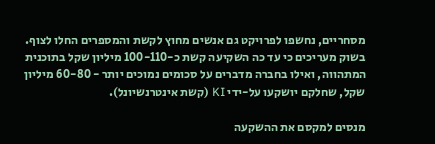מסחריים, נחשפו לפרויקט גם אנשים מחוץ לקשת והמספרים החלו לצוף. בשוק מעריכים כי עד כה השקיעה קשת כ-100-110 מיליון שקל בתוכנית המתהווה, ואילו בחברה מדברים על סכומים נמוכים יותר - 60-80 מיליון שקל, שחלקם יושקעו על-ידי KI (קשת אינטרנשיונל).

מנסים למקסם את ההשקעה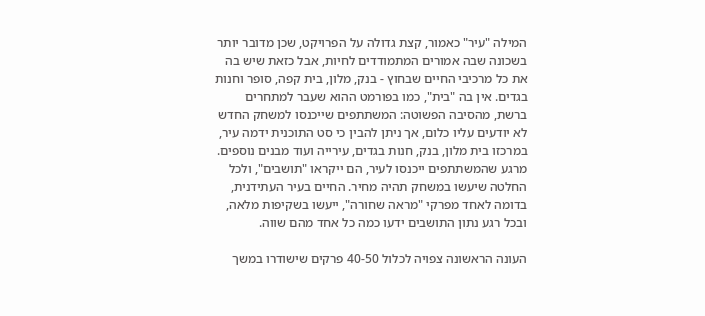המילה "עיר" כאמור, קצת גדולה על הפרויקט, שכן מדובר יותר בשכונה שבה אמורים המתמודדים לחיות, אבל כזאת שיש בה את כל מרכיבי החיים שבחוץ - בנק, מלון, בית קפה, סופר וחנות בגדים. אין בה "בית", כמו בפורמט ההוא שעבר למתחרים ברשת, מהסיבה הפשוטה: המשתתפים שייכנסו למשחק החדש לא יודעים עליו כלום, אך ניתן להבין כי סט התוכנית ידמה עיר, במרכזו בית מלון, בנק, חנות בגדים, עירייה ועוד מבנים נוספים. מרגע שהמשתתפים ייכנסו לעיר, הם ייקראו "תושבים", ולכל החלטה שיעשו במשחק תהיה מחיר. החיים בעיר העתידנית, בדומה לאחד מפרקי "מראה שחורה", ייעשו בשקיפות מלאה, ובכל רגע נתון התושבים ידעו כמה כל אחד מהם שווה.

העונה הראשונה צפויה לכלול 40-50 פרקים שישודרו במשך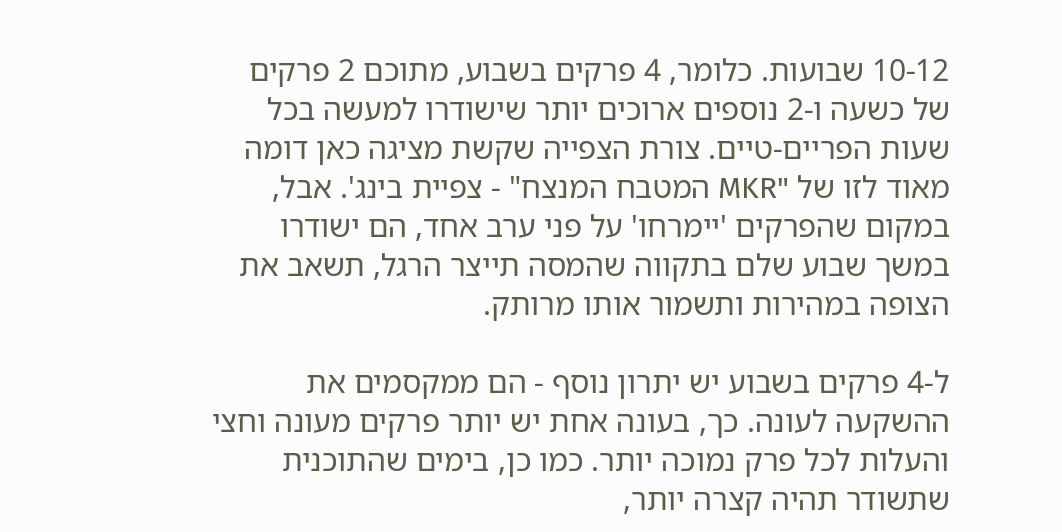10-12 שבועות. כלומר, 4 פרקים בשבוע, מתוכם 2 פרקים של כשעה ו-2 נוספים ארוכים יותר שישודרו למעשה בכל שעות הפריים-טיים. צורת הצפייה שקשת מציגה כאן דומה מאוד לזו של "MKR המטבח המנצח" - צפיית בינג'. אבל, במקום שהפרקים 'יימרחו' על פני ערב אחד, הם ישודרו במשך שבוע שלם בתקווה שהמסה תייצר הרגל, תשאב את הצופה במהירות ותשמור אותו מרותק.

ל-4 פרקים בשבוע יש יתרון נוסף - הם ממקסמים את ההשקעה לעונה. כך, בעונה אחת יש יותר פרקים מעונה וחצי והעלות לכל פרק נמוכה יותר. כמו כן, בימים שהתוכנית שתשודר תהיה קצרה יותר,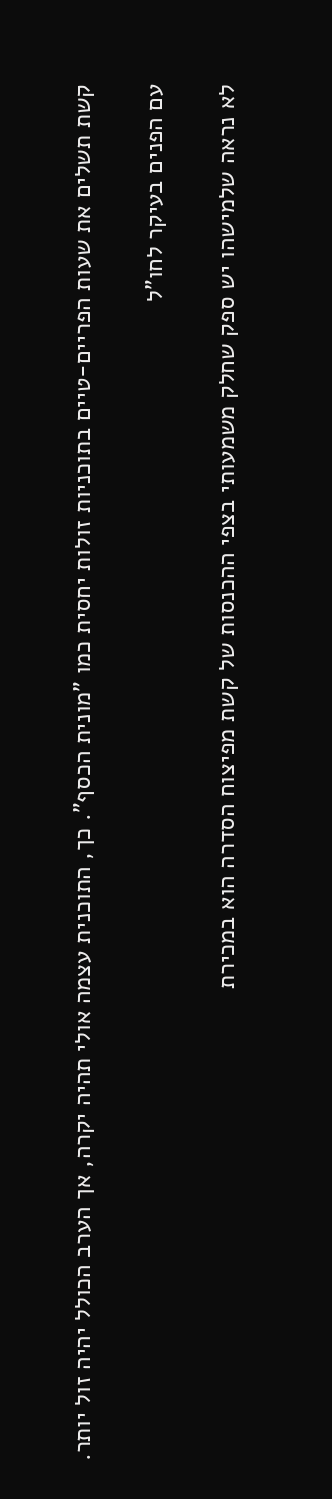קשת תשלים את שעות הפריים-טיים בתוכניות זולות יחסית כמו "מונית הכסף". כך, התוכנית עצמה אולי תהיה יקרה, אך הערב הכולל יהיה זול יותר.

עם הפנים בעיקר לחו"ל

לא נראה שלמישהו יש ספק שחלק משמעותי בצפי ההכנסות של קשת מפיצוח הסדרה הוא במכירת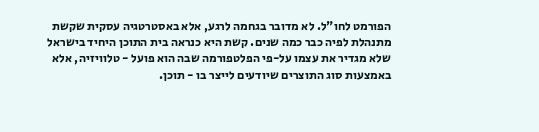הפורמט לחו"ל. לא מדובר בגחמה לרגע, אלא באסטרטגיה עסקית שקשת מתנהלת לפיה כבר כמה שנים. קשת היא כנראה בית התוכן היחיד בישראל שלא מגדיר את עצמו על-פי הפלטפורמה שבה הוא פועל - טלוויזיה, אלא באמצעות סוג התוצרים שיודעים לייצר בו - תוכן.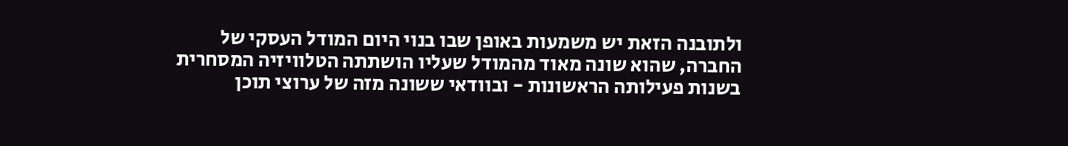ולתובנה הזאת יש משמעות באופן שבו בנוי היום המודל העסקי של החברה, שהוא שונה מאוד מהמודל שעליו הושתתה הטלוויזיה המסחרית בשנות פעילותה הראשונות - ובוודאי ששונה מזה של ערוצי תוכן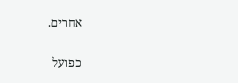אחרים.

כפועל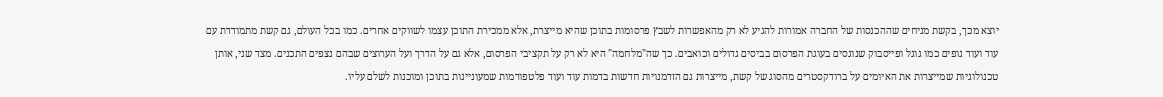יוצא מכך, בקשת מניחים שההכנסות של החברה אמורות להגיע לא רק מהאפשרות לשבץ פרסומות בתוכן שהיא מייצרת, אלא ממכירת התוכן עצמו לשווקים אחרים. כמו בכל העולם, גם קשת מתמודדת עם עוד ועוד גופים כמו גוגל ופייסבוק שנוגסים בעוגת הפרסום בביסים גדולים וכואבים. כך שה"מלחמה" היא לא רק על תקציבי הפרסום, אלא גם על הדרך ועל הערוצים שבהם נצפים התכנים. מצד שני, אותן טכנולוגיות שמייצרות את האיומים על ברודקסטרים מהסוג של קשת, מייצרות גם הזדמנויות חדשות בדמות עוד ועוד פלטפורמות שמעוניינות בתוכן ומוכנות לשלם עליו.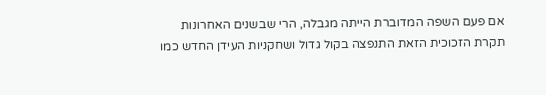אם פעם השפה המדוברת הייתה מגבלה, הרי שבשנים האחרונות תקרת הזכוכית הזאת התנפצה בקול גדול ושחקניות העידן החדש כמו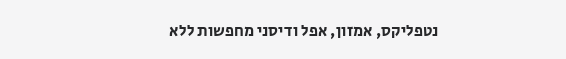נטפליקס, אמזון, אפל ודיסני מחפשות ללא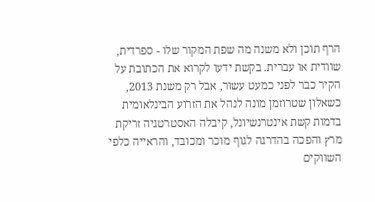הרף תוכן ולא משנה מה שפת המקור שלו - ספרדית, שוודית או עברית. בקשת ידעו לקרוא את הכתובת על הקיר כבר לפני כמעט עשור, אבל רק משנת 2013, כשאלון שטרוזמן מונה לנהל את הזרוע הבינלאומית בדמות קשת אינטרנשיונל, קיבלה האסטרטגיה זריקת מרץ והפכה בהדרגה לגוף מוכר ומכובד, והראייה כלפי השווקים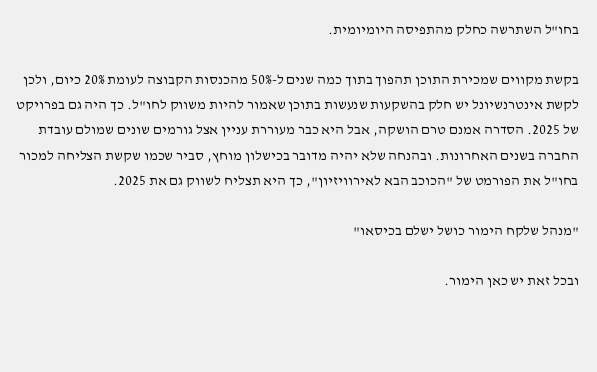בחו"ל השתרשה כחלק מהתפיסה היומיומית.

בקשת מקווים שמכירת התוכן תהפוך בתוך כמה שנים ל-50% מהכנסות הקבוצה לעומת 20% כיום, ולכן לקשת אינטרנשיונל יש חלק בהשקעות שנעשות בתוכן שאמור להיות משווק לחו"ל. כך היה גם בפרויקט של 2025. הסדרה אמנם טרם הושקה, אבל היא כבר מעוררת עניין אצל גורמים שונים שמולם עובדת החברה בשנים האחרונות. ובהנחה שלא יהיה מדובר בכישלון מוחץ, סביר שכמו שקשת הצליחה למכור בחו"ל את הפורמט של "הכוכב הבא לאירוויזיון", כך היא תצליח לשווק גם את 2025.

"מנהל שלקח הימור כושל ישלם בכיסאו"

ובכל זאת יש כאן הימור.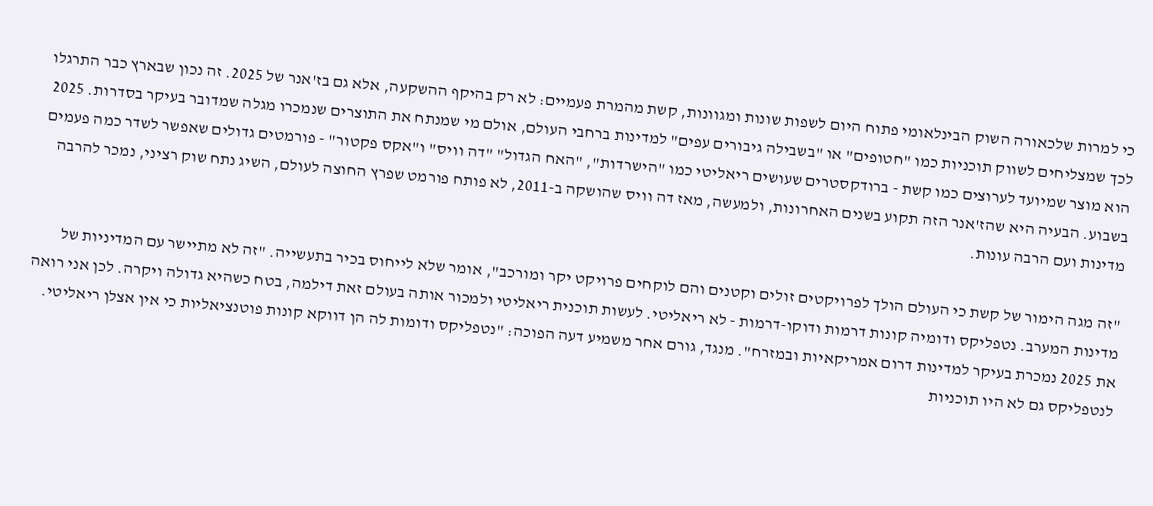כי למרות שלכאורה השוק הבינלאומי פתוח היום לשפות שונות ומגוונות, קשת מהמרת פעמיים: לא רק בהיקף ההשקעה, אלא גם בז'אנר של 2025. זה נכון שבארץ כבר התרגלו לכך שמצליחים לשווק תוכניות כמו "חטופים" או "בשבילה גיבורים עפים" למדינות ברחבי העולם, אולם מי שמנתח את התוצרים שנמכרו מגלה שמדובר בעיקר בסדרות. 2025 הוא מוצר שמיועד לערוצים כמו קשת - ברודקסטרים שעושים ריאליטי כמו "הישרדות", "האח הגדול" "דה וויס" ו"אקס פקטור" - פורמטים גדולים שאפשר לשדר כמה פעמים בשבוע. הבעיה היא שהז'אנר הזה תקוע בשנים האחרונות, ולמעשה, מאז דה וויס שהושקה ב-2011, לא פותח פורמט שפרץ החוצה לעולם, השיג נתח שוק רציני, נמכר להרבה מדינות ועם הרבה עונות.

"זה מגה הימור של קשת כי העולם הולך לפרויקטים זולים וקטנים והם לוקחים פרויקט יקר ומורכב", אומר שלא לייחוס בכיר בתעשייה. "זה לא מתיישר עם המדיניות של מדינות המערב. נטפליקס ודומיה קונות דרמות ודוקו-דרמות - לא ריאליטי. לעשות תוכנית ריאליטי ולמכור אותה בעולם זאת דילמה, בטח כשהיא גדולה ויקרה. לכן אני רואה את 2025 נמכרת בעיקר למדינות דרום אמריקאיות ובמזרח". מנגד, גורם אחר משמיע דעה הפוכה: "נטפליקס ודומות לה הן דווקא קונות פוטנציאליות כי אין אצלן ריאליטי. לנטפליקס גם לא היו תוכניות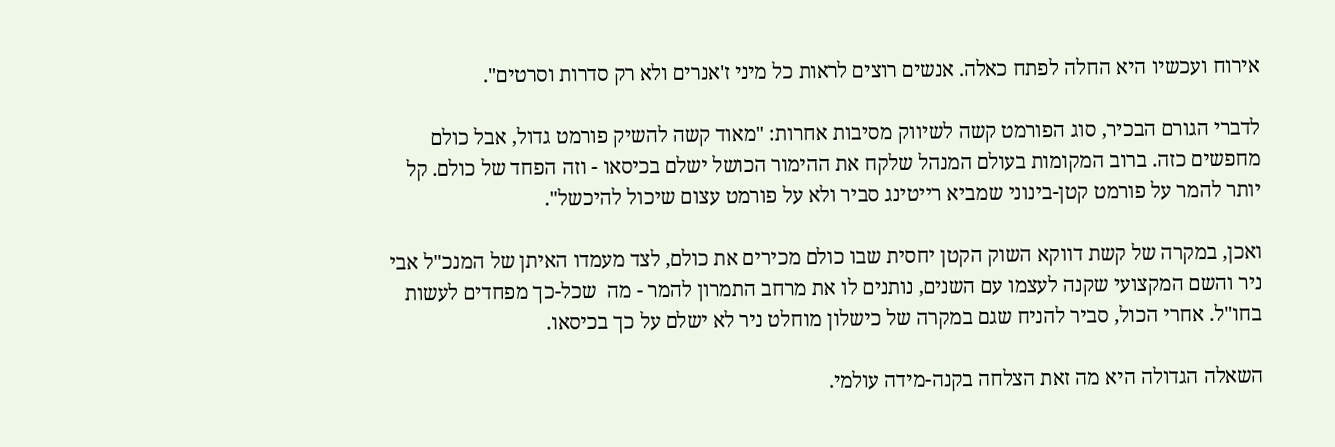אירוח ועכשיו היא החלה לפתח כאלה. אנשים רוצים לראות כל מיני ז'אנרים ולא רק סדרות וסרטים".

לדברי הגורם הבכיר, סוג הפורמט קשה לשיווק מסיבות אחרות: "מאוד קשה להשיק פורמט גדול, אבל כולם מחפשים כזה. ברוב המקומות בעולם המנהל שלקח את ההימור הכושל ישלם בכיסאו - וזה הפחד של כולם. קל יותר להמר על פורמט קטן-בינוני שמביא רייטינג סביר ולא על פורמט עצום שיכול להיכשל".

ואכן, במקרה של קשת דווקא השוק הקטן יחסית שבו כולם מכירים את כולם, לצד מעמדו האיתן של המנכ"ל אבי ניר והשם המקצועי שקנה לעצמו עם השנים, נותנים לו את מרחב התמרון להמר - מה  שכל-כך מפחדים לעשות בחו"ל. אחרי הכול, סביר להניח שגם במקרה של כישלון מוחלט ניר לא ישלם על כך בכיסאו.

השאלה הגדולה היא מה זאת הצלחה בקנה-מידה עולמי.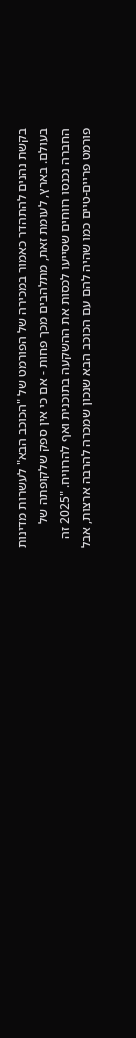בקשת נהנים להתהדר כאמור במכירה של הפורמט של "הכוכב הבא" לעשרות מדינות בעולם. בארץ, לעומת זאת, מתלהבים מכך פחות - אם כי אין ספק שלקופתה של החברה נכנסו רווחים שסייעו לכסות את ההשקעה בתוכנית ואף להרוויח. "2025 זה פורמט פריים-טיים כמו שהיה להם עם הכוכב הבא שנכון שמכרה להרבה ארצות, אבל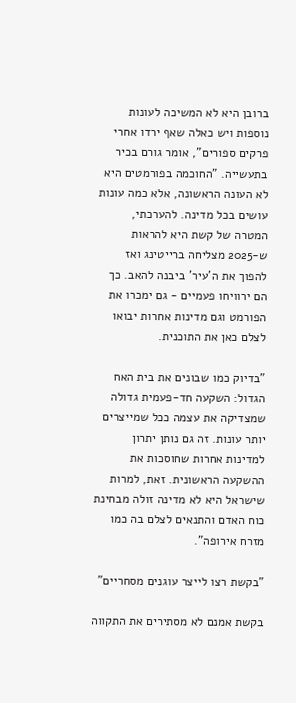ברובן היא לא המשיכה לעונות נוספות ויש כאלה שאף ירדו אחרי פרקים ספורים", אומר גורם בכיר בתעשייה. "החוכמה בפורמטים היא לא העונה הראשונה, אלא כמה עונות עושים בכל מדינה. להערכתי, המטרה של קשת היא להראות ש-2025 מצליחה ברייטינג ואז להפוך את ה'עיר' ביבנה להאב. כך הם ירוויחו פעמיים - גם ימכרו את הפורמט וגם מדינות אחרות יבואו לצלם כאן את התוכנית.

"בדיוק כמו שבונים את בית האח הגדול: השקעה חד-פעמית גדולה שמצדיקה את עצמה ככל שמייצרים יותר עונות. זה גם נותן יתרון למדינות אחרות שחוסכות את ההשקעה הראשונית. זאת, למרות שישראל היא לא מדינה זולה מבחינת כוח האדם והתנאים לצלם בה כמו מזרח אירופה".

"בקשת רצו לייצר עוגנים מסחריים"

בקשת אמנם לא מסתירים את התקווה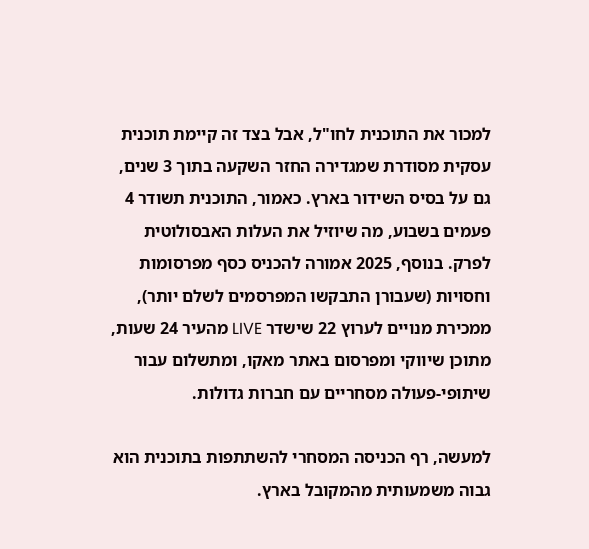למכור את התוכנית לחו"ל, אבל בצד זה קיימת תוכנית עסקית מסודרת שמגדירה החזר השקעה בתוך 3 שנים, גם על בסיס השידור בארץ. כאמור, התוכנית תשודר 4 פעמים בשבוע, מה שיוזיל את העלות האבסולוטית לפרק. בנוסף, 2025 אמורה להכניס כסף מפרסומות וחסויות (שעבורן התבקשו המפרסמים לשלם יותר), ממכירת מנויים לערוץ 22 שישדר LIVE מהעיר 24 שעות, מתוכן שיווקי ומפרסום באתר מאקו, ומתשלום עבור שיתופי-פעולה מסחריים עם חברות גדולות.

למעשה, רף הכניסה המסחרי להשתתפות בתוכנית הוא גבוה משמעותית מהמקובל בארץ.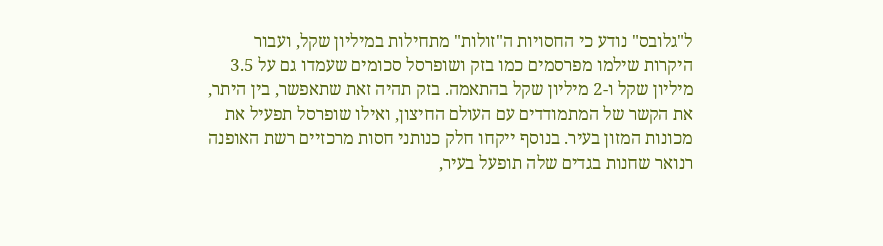ל"גלובס" נודע כי החסויות ה"זולות" מתחילות במיליון שקל, ועבור היקרות שילמו מפרסמים כמו בזק ושופרסל סכומים שעמדו גם על 3.5 מיליון שקל ו-2 מיליון שקל בהתאמה. בזק תהיה זאת שתאפשר, בין היתר, את הקשר של המתמודדים עם העולם החיצון, ואילו שופרסל תפעיל את מכונות המזון בעיר. בנוסף ייקחו חלק כנותני חסות מרכזיים רשת האופנה רנואר שחנות בגדים שלה תופעל בעיר,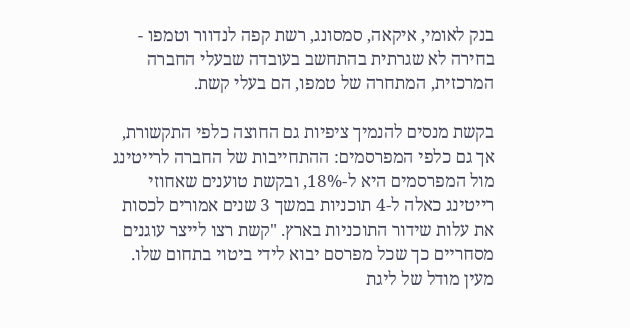בנק לאומי, איקאה, סמסונג, רשת קפה לנדוור וטמפו - בחירה לא שגרתית בהתחשב בעובדה שבעלי החברה המרכזית, המתחרה של טמפו, הם בעלי קשת.

בקשת מנסים להנמיך ציפיות גם החוצה כלפי התקשורת, אך גם כלפי המפרסמים: ההתחייבות של החברה לרייטינג מול המפרסמים היא ל-18%, ובקשת טוענים שאחוזי רייטינג כאלה ל-4 תוכניות במשך 3 שנים אמורים לכסות את עלות שידור התוכניות בארץ. "קשת רצו לייצר עוגנים מסחריים כך שכל מפרסם יבוא לידי ביטוי בתחום שלו. מעין מודל של ליגת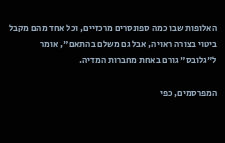האלופות שבו כמה ספונסרים מרכזיים, וכל אחד מהם מקבל ביטוי בצורה ראויה, אבל גם משלם בהתאם", אומר ל"גלובס" גורם באחת מחברות המדיה.

המפרסמים, כפי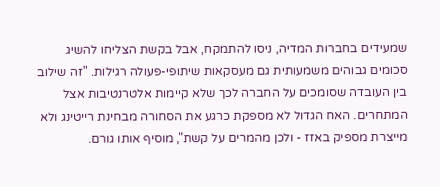שמעידים בחברות המדיה, ניסו להתמקח, אבל בקשת הצליחו להשיג סכומים גבוהים משמעותית גם מעסקאות שיתופי-פעולה רגילות. "זה שילוב בין העובדה שסומכים על החברה לכך שלא קיימות אלטרנטיבות אצל המתחרים. האח הגדול לא מספקת כרגע את הסחורה מבחינת רייטינג ולא מייצרת מספיק באזז - ולכן מהמרים על קשת", מוסיף אותו גורם.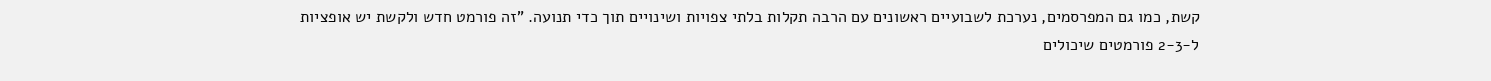קשת, כמו גם המפרסמים, נערכת לשבועיים ראשונים עם הרבה תקלות בלתי צפויות ושינויים תוך כדי תנועה. "זה פורמט חדש ולקשת יש אופציות ל-2-3 פורמטים שיכולים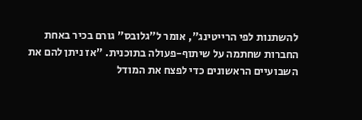להשתנות לפי הרייטינג", אומר ל"גלובס" גורם בכיר באחת החברות שחתמה על שיתוף-פעולה בתוכנית. "אז ניתן להם את השבועיים הראשונים כדי לפצח את המודל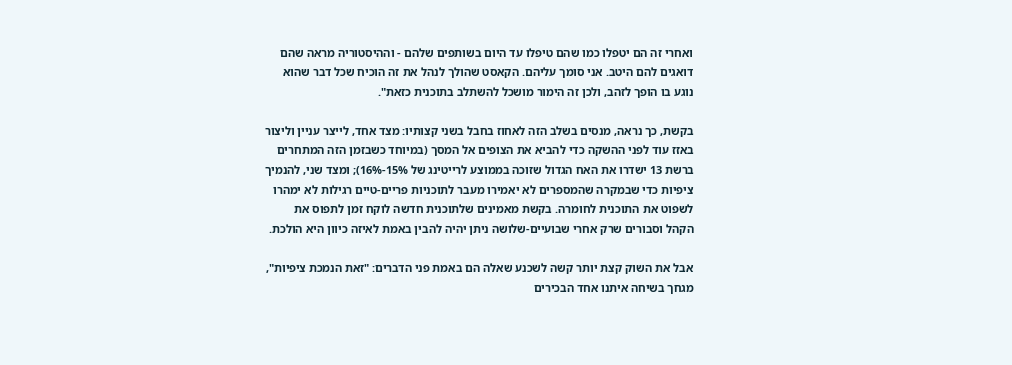ואחרי זה הם יטפלו כמו שהם טיפלו עד היום בשותפים שלהם - וההיסטוריה מראה שהם דואגים להם היטב. אני סומך עליהם. הקאסט שהולך לנהל את זה הוכיח שכל דבר שהוא נוגע בו הופך לזהב, ולכן זה הימור מושכל להשתלב בתוכנית כזאת".

בקשת, כך נראה, מנסים בשלב הזה לאחוז בחבל בשני קצותיו: מצד אחד, לייצר עניין וליצור באזז עוד לפני ההשקה כדי להביא את הצופים אל המסך (במיוחד כשבזמן הזה המתחרים ברשת 13 ישדרו את האח הגדול שזוכה בממוצע לרייטינג של 15%-16%); ומצד שני, להנמיך ציפיות כדי שבמקרה שהמספרים לא יאמירו מעבר לתוכניות פריים-טיים רגילות לא ימהרו לשפוט את התוכנית לחומרה. בקשת מאמינים שלתוכנית חדשה לוקח זמן לתפוס את הקהל וסבורים שרק אחרי שבועיים-שלושה ניתן יהיה להבין באמת לאיזה כיוון היא הולכת.

אבל את השוק קצת יותר קשה לשכנע שאלה הם באמת פני הדברים: "זאת הנמכת ציפיות", מגחך בשיחה איתנו אחד הבכירים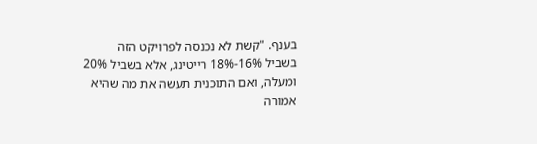בענף. "קשת לא נכנסה לפרויקט הזה בשביל 16%-18% רייטינג, אלא בשביל 20% ומעלה, ואם התוכנית תעשה את מה שהיא אמורה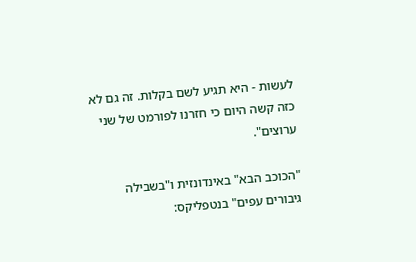לעשות - היא תגיע לשם בקלות. זה גם לא כזה קשה היום כי חזרנו לפורמט של שני ערוצים".

"הכוכב הבא" באינדונזית ו"בשבילה גיבורים עפים" בנטפליקס: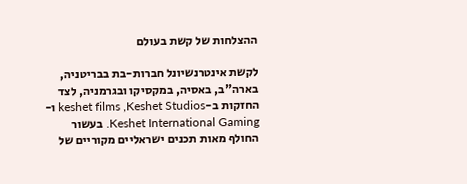ההצלחות של קשת בעולם

לקשת אינטרנשיונל חברות-בת בבריטניה, בארה"ב, באסיה, במקסיקו ובגרמניה, לצד החזקות ב-keshet films ,Keshet Studios ו-Keshet International Gaming. בעשור החולף מאות תכנים ישראליים מקוריים של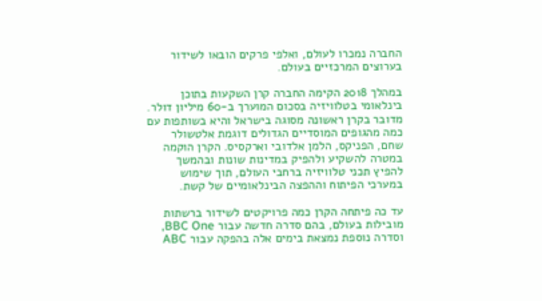החברה נמכרו לעולם, ואלפי פרקים הובאו לשידור בערוצים המרכזיים בעולם.

במהלך 2018 הקימה החברה קרן השקעות בתוכן בינלאומי בטלוויזיה בסכום המוערך ב-60 מיליון דולר. מדובר בקרן ראשונה מסוגה בישראל והיא בשותפות עם כמה מהגופים המוסדיים הגדולים דוגמת אלטשולר שחם, הפניקס, הלמן אלדובי וארקסיס. הקרן הוקמה במטרה להשקיע ולהפיק במדינות שונות ובהמשך להפיץ תכני טלוויזיה ברחבי העולם, תוך שימוש במערכי הפיתוח וההפצה הבינלאומיים של קשת.

עד כה פיתחה הקרן כמה פרויקטים לשידור ברשתות מובילות בעולם, בהם סדרה חדשה עבור BBC One, וסדרה נוספת נמצאת בימים אלה בהפקה עבור ABC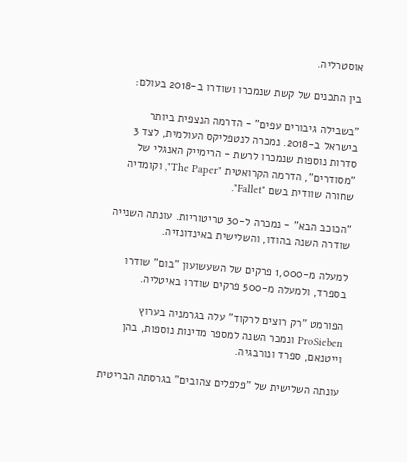אוסטרליה.

בין התכנים של קשת שנמכרו ושודרו ב-2018 בעולם:

"בשבילה גיבורים עפים" - הדרמה הנצפית ביותר בישראל ב-2018. נמכרה לנטפליקס העולמית, לצד 3 סדרות נוספות שנמכרו לרשת - הרימייק האנגלי של "מסודרים", הדרמה הקרואטית "The Paper", וקומדיה שחורה שוודית בשם "Fallet".

"הכוכב הבא" - נמכרה ל-30 טריטוריות. עונתה השנייה שודרה השנה בהודו, והשלישית באינדונזיה.

למעלה מ-1,000 פרקים של השעשועון "בום" שודרו בספרד, ולמעלה מ-500 פרקים שודרו באיטליה.

הפורמט "רק רוצים לרקוד" עלה בגרמניה בערוץ ProSieben ונמכר השנה למספר מדינות נוספות, בהן
וייטנאם, ספרד ונורבגיה.

עונתה השלישית של "פלפלים צהובים" בגרסתה הבריטית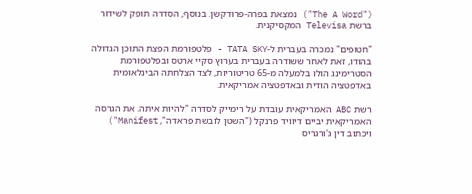("The A Word") נמצאת בפרה-פרודקשן. בנוסף, הסדרה תופק לשידור ברשת Televisa המקסיקנית.

"חטופים" נמכרה בעברית ל-TATA SKY - פלטפורמת הפצת התוכן הגדולה בהודו, זאת לאחר ששודרה בעברית בערוץ סקיי ארטס ובפלטפורמת הסטרימינג הולו בלמעלה מ-65 טריטוריות, לצד הצלחתה הבינלאומית באדפטציה הודית ובאדפטציה אמריקאית.

רשת ABC האמריקאית עובדת על רימייק לסדרה "להיות איתה. את הגרסה האמריקאית יביים דיוויד פרנקל ("השטן לובשת פראדה", Manifest") ויכתוב דין ג'ורגריס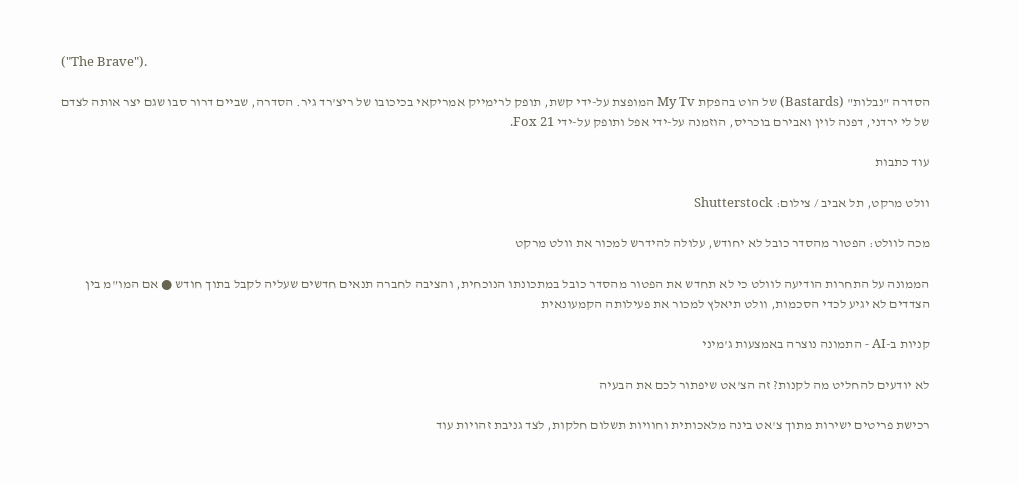("The Brave").

הסדרה "נבלות" (Bastards) של הוט בהפקת My Tv המופצת על-ידי קשת, תופק לרימייק אמריקאי בכיכובו של ריצ'רד גיר. הסדרה, שביים דרור סבו שגם יצר אותה לצדם של לי ירדני, דפנה לוין ואבירם בוכריס, הוזמנה על-ידי אפל ותופק על-ידי Fox 21.

עוד כתבות

וולט מרקט, תל אביב / צילום: Shutterstock

מכה לוולט: הפטור מהסדר כובל לא יחודש, עלולה להידרש למכור את וולט מרקט

הממונה על התחרות הודיעה לוולט כי לא תחדש את הפטור מהסדר כובל במתכונתו הנוכחית, והציבה לחברה תנאים חדשים שעליה לקבל בתוך חודש ● אם המו"מ בין הצדדים לא יגיע לכדי הסכמות, וולט תיאלץ למכור את פעילותה הקמעונאית

קניות ב-AI - התמונה נוצרה באמצעות ג'מיני

לא יודעים להחליט מה לקנות? זה הצ'אט שיפתור לכם את הבעיה

רכישת פריטים ישירות מתוך צ'אט בינה מלאכותית וחוויות תשלום חלקות, לצד גניבת זהויות עוד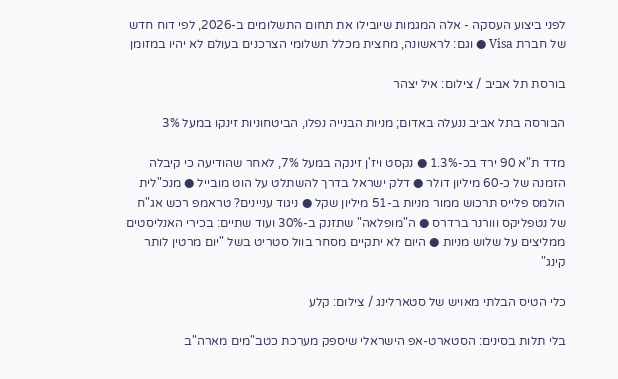לפני ביצוע העסקה - אלה המגמות שיובילו את תחום התשלומים ב-2026, לפי דוח חדש של חברת Visa ● וגם: לראשונה, מחצית מכלל תשלומי הצרכנים בעולם לא יהיו במזומן

בורסת תל אביב / צילום: איל יצהר

הבורסה בתל אביב ננעלה באדום; מניות הבנייה נפלו, הביטחוניות זינקו במעל 3%

מדד ת"א 90 ירד בכ-1.3% ● נקסט ויז'ן זינקה במעל 7%, לאחר שהודיעה כי קיבלה הזמנה של כ-60 מיליון דולר ● דלק ישראל בדרך להשתלט על הוט מובייל ● מנכ"לית הולמס פלייס תרכוש ממור מניות ב-51 מיליון שקל ● ניגוד עניינים? טראמפ רכש אג"ח של נטפליקס ווורנר ברדרס ● ה"מופלאה" שתזנק ב-30% ועוד שתיים: בכירי האנליסטים ממליצים על שלוש מניות ● היום לא יתקיים מסחר בוול סטריט בשל "יום מרטין לותר קינג"

כלי הטיס הבלתי מאויש של סטארלינג / צילום: קלע

בלי תלות בסינים: הסטארט-אפ הישראלי שיספק מערכת כטב"מים מארה"ב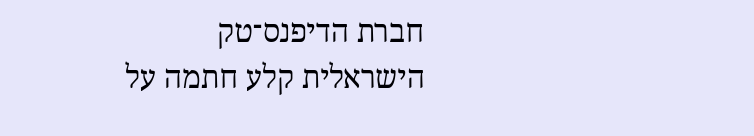חברת הדיפנס־טק הישראלית קלע חתמה על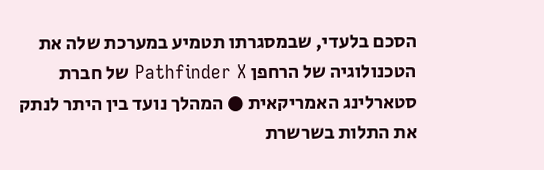הסכם בלעדי, שבמסגרתו תטמיע במערכת שלה את הטכנולוגיה של הרחפן Pathfinder X של חברת סטארלינג האמריקאית ● המהלך נועד בין היתר לנתק את התלות בשרשרת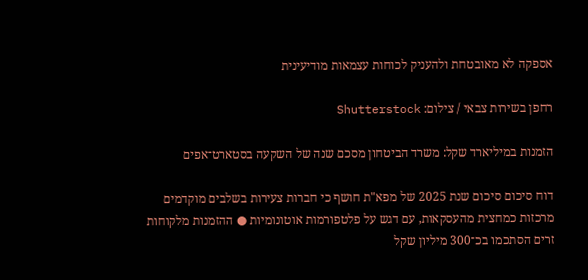אספקה לא מאובטחת ולהעניק לכוחות עצמאות מודיעינית

רחפן בשירות צבאי / צילום: Shutterstock

הזמנות במיליארד שקל: משרד הביטחון מסכם שנה של השקעה בסטארט־אפים

דוח סיכום סיכום שנת 2025 של מפא"ת חושף כי חברות צעירות בשלבים מוקדמים מרכזות כמחצית מהעסקאות, עם דגש על פלטפורמות אוטונומיות ● ההזמנות מלקוחות זרים הסתכמו בכ־300 מיליון שקל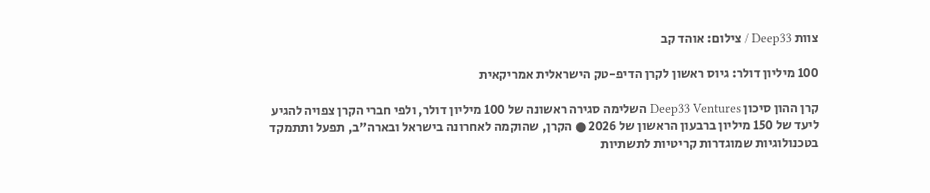צוות Deep33 / צילום: אוהד קב

100 מיליון דולר: גיוס ראשון לקרן הדיפ-טק הישראלית אמריקאית

קרן ההון סיכון Deep33 Ventures השלימה סגירה ראשונה של 100 מיליון דולר, ולפי חברי הקרן צפויה להגיע ליעד של 150 מיליון ברבעון הראשון של 2026 ● הקרן, שהוקמה לאחרונה בישראל ובארה"ב, תפעל ותתמקד בטכנולוגיות שמוגדרות קריטיות לתשתיות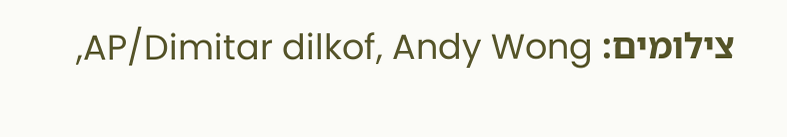צילומים: AP/Dimitar dilkof, Andy Wong,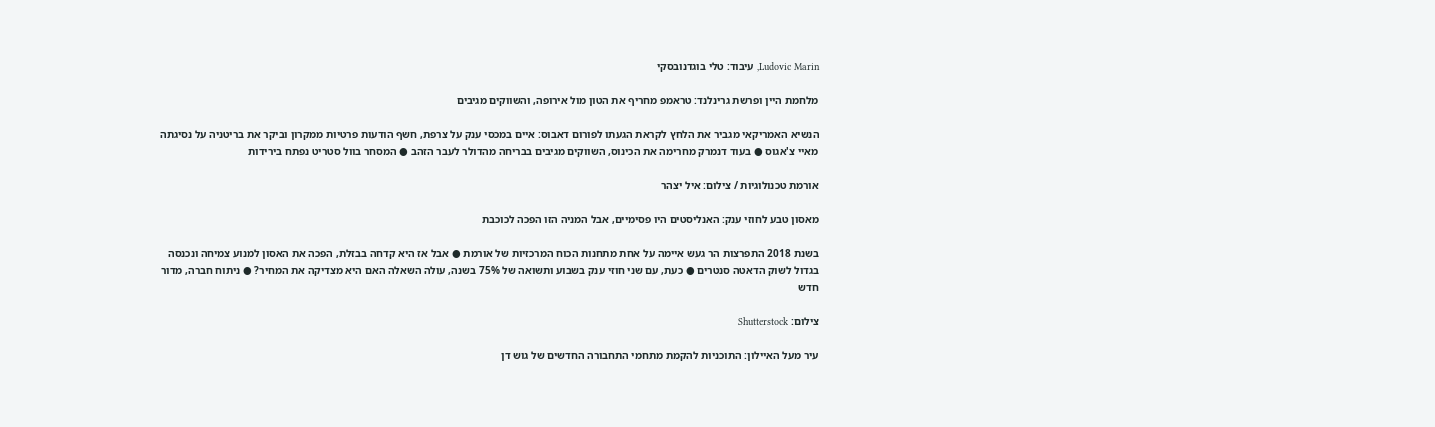Ludovic Marin, עיבוד: טלי בוגדנובסקי

מלחמת היין ופרשת גרינלנד: טראמפ מחריף את הטון מול אירופה, והשווקים מגיבים

הנשיא האמריקאי מגביר את הלחץ לקראת הגעתו לפורום דאבוס: איים במכסי ענק על צרפת, חשף הודעות פרטיות ממקרון וביקר את בריטניה על נסיגתה מאיי צ'אגוס ● בעוד דנמרק מחרימה את הכינוס, השווקים מגיבים בבריחה מהדולר לעבר הזהב ● המסחר בוול סטריט נפתח בירידות

אורמת טכנולוגיות / צילום: איל יצהר

מאסון טבע לחוזי ענק: האנליסטים היו פסימיים, אבל המניה הזו הפכה לכוכבת

בשנת 2018 התפרצות הר געש איימה על אחת מתחנות הכוח המרכזיות של אורמת ● אבל אז היא קדחה בבזלת, הפכה את האסון למנוע צמיחה ונכנסה בגדול לשוק הדאטה סנטרים ● כעת, עם שני חוזי ענק בשבוע ותשואה של 75% בשנה, עולה השאלה האם היא מצדיקה את המחיר? ● ניתוח חברה, מדור חדש

צילום: Shutterstock

עיר מעל האיילון: התוכניות להקמת מתחמי התחבורה החדשים של גוש דן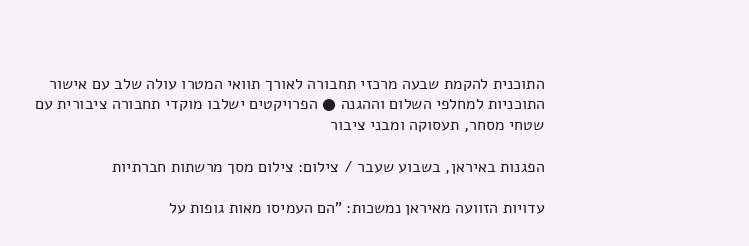התוכנית להקמת שבעה מרכזי תחבורה לאורך תוואי המטרו עולה שלב עם אישור התוכניות למחלפי השלום וההגנה ● הפרויקטים ישלבו מוקדי תחבורה ציבורית עם שטחי מסחר, תעסוקה ומבני ציבור

הפגנות באיראן, בשבוע שעבר / צילום: צילום מסך מרשתות חברתיות

עדויות הזוועה מאיראן נמשכות: "הם העמיסו מאות גופות על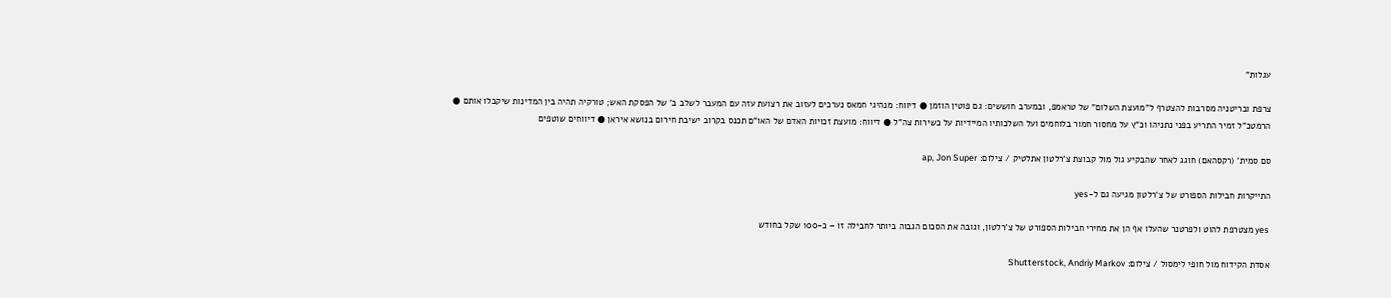עגלות"

צרפת ובריטניה מסרבות להצטרף ל"מועצת השלום" של טראמפ, ובמערב חוששים: גם פוטין הוזמן ● דיווח: מנהיגי חמאס נערכים לעזוב את רצועת עזה עם המעבר לשלב ב' של הפסקת האש; טורקיה תהיה בין המדינות שיקבלו אותם ● הרמטכ"ל זמיר התריע בפני נתניהו וכ"ץ על מחסור חמור בלוחמים ועל השלכותיו המיידיות על כשירות צה"ל ● דיווח: מועצת זכויות האדם של האו"ם תכנס בקרוב ישיבת חירום בנושא איראן ● דיווחים שוטפים

סם סמית' (רקסהאם) חוגג לאחר שהבקיע גול מול קבוצת צ'רלטון אתלטיק / צילום: ap, Jon Super

התייקרות חבילות הספורט של צ'רלטון מגיעה גם ל-yes

yes מצטרפת להוט ולפרטנר שהעלו אף הן את מחירי חבילות הספורט של צ'רלטון, וגובה את הסכום הגבוה ביותר לחבילה זו – כ-100 שקל בחודש

אסדת הקידוח מול חופי לימסול / צילום: Shutterstock, Andriy Markov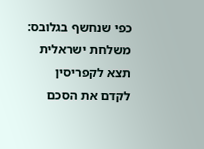כפי שנחשף בגלובס: משלחת ישראלית תצא לקפריסין לקדם את הסכם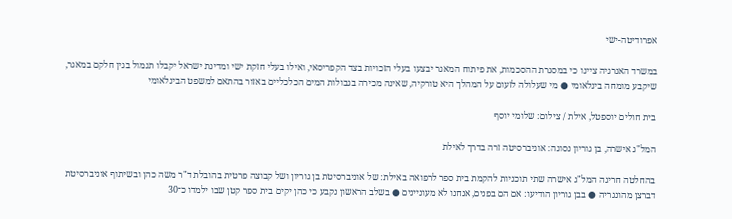אפרודיטה-ישי

במשרד האנרגיה ציינו כי במסגרת ההסכמות, את פיתוח המאגר יבצעו בעלי הזכויות בצד הקפריסאי, ואילו בעלי חזקת ישי ומדינת ישראל יקבלו תגמול בגין חלקם במאגר, שיקבע מומחה בינלאומי ● מי שעלולה לזעום על המהלך היא טורקיה, שאינה מכירה בגבולות המים הכלכליים באזור בהתאם למשפט הבינלאומי

בית חולים יוספטל, אילת / צילום: שלומי יוסף

המל"ג אישרה, בן גוריון נסוגה: אוניברסיטה זרה בדרך לאילת

בהחלטה חריגה המל"ג אישרה שתי תוכניות להקמת בית ספר לרפואה באילת: של אוניברסיטת בן גוריון ושל קבוצה פרטית בהובלת ד"ר משה כהן ובשיתוף אוניברסיטת דברצן מהונגריה ● בבן גוריון הודיעו: אם הם בפנים, אנחנו לא מעוניינים ● בשלב הראשון נקבע כי כהן יקים בית ספר קטן שבו ילמדו כ־30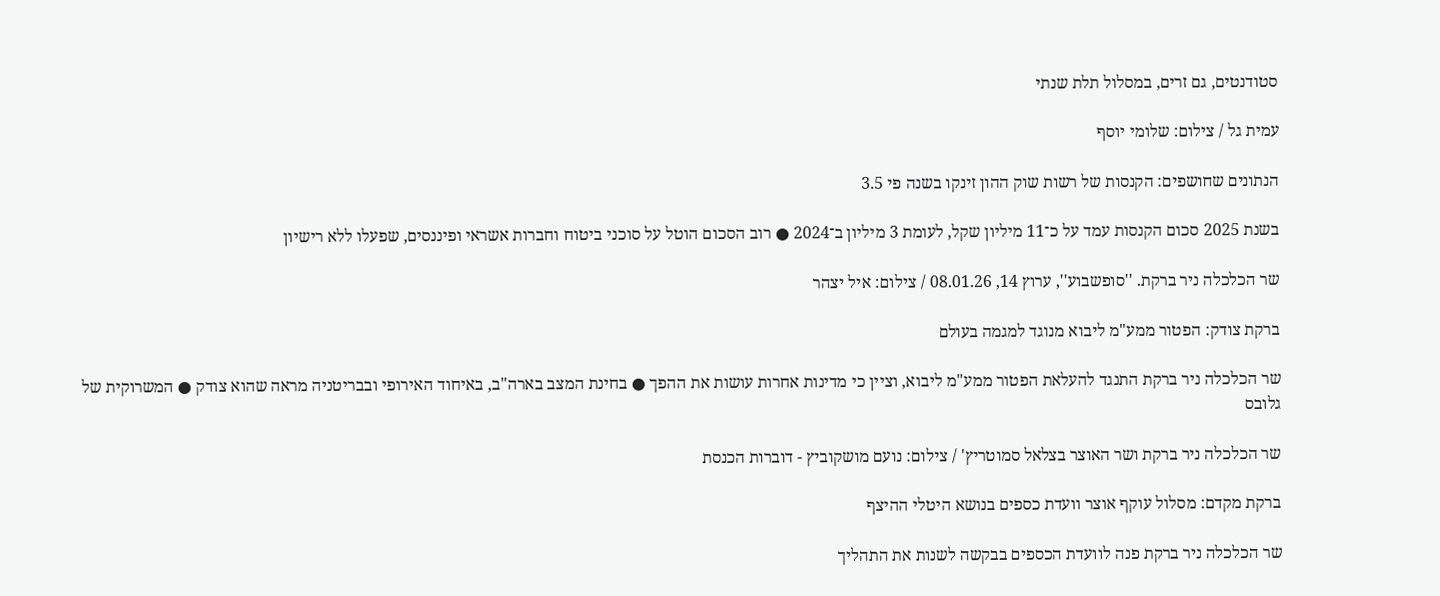סטודנטים, גם זרים, במסלול תלת שנתי

עמית גל / צילום: שלומי יוסף

הנתונים שחושפים: הקנסות של רשות שוק ההון זינקו בשנה פי 3.5

בשנת 2025 סכום הקנסות עמד על כ־11 מיליון שקל, לעומת 3 מיליון ב־2024 ● רוב הסכום הוטל על סוכני ביטוח וחברות אשראי ופיננסים, שפעלו ללא רישיון

שר הכלכלה ניר ברקת. ''סופשבוע'', ערוץ 14, 08.01.26 / צילום: איל יצהר

ברקת צודק: הפטור ממע"מ ליבוא מנוגד למגמה בעולם

שר הכלכלה ניר ברקת התנגד להעלאת הפטור ממע"מ ליבוא, וציין כי מדינות אחרות עושות את ההפך ● בחינת המצב בארה"ב, באיחוד האירופי ובבריטניה מראה שהוא צודק ● המשרוקית של גלובס

שר הכלכלה ניר ברקת ושר האוצר בצלאל סמוטריץ' / צילום: נועם מושקוביץ - דוברות הכנסת

ברקת מקדם: מסלול עוקף אוצר וועדת כספים בנושא היטלי ההיצף

שר הכלכלה ניר ברקת פנה לוועדת הכספים בבקשה לשנות את התהליך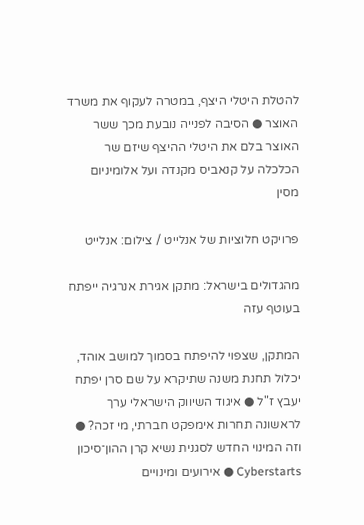להטלת היטלי היצף, במטרה לעקוף את משרד האוצר ● הסיבה לפנייה נובעת מכך ששר האוצר בלם את היטלי ההיצף שיזם שר הכלכלה על קנאביס מקנדה ועל אלומיניום מסין

פרויקט חלוציות של אנלייט / צילום: אנלייט

מהגדולים בישראל: מתקן אגירת אנרגיה ייפתח בעוטף עזה

המתקן, שצפוי להיפתח בסמוך למושב אוהד, יכלול תחנת משנה שתיקרא על שם סרן יפתח יעבץ ז"ל ● איגוד השיווק הישראלי ערך לראשונה תחרות אימפקט חברתי, מי זכה? ● וזה המינוי החדש לסגנית נשיא קרן ההון־סיכון Cyberstarts ● אירועים ומינויים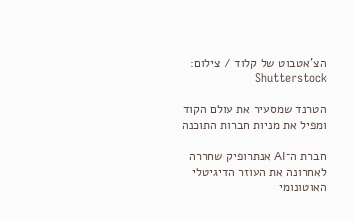הצ'אטבוט של קלוד / צילום: Shutterstock

הטרנד שמסעיר את עולם הקוד ומפיל את מניות חברות התוכנה

חברת ה־AI אנתרופיק שחררה לאחרונה את העוזר הדיגיטלי האוטונומי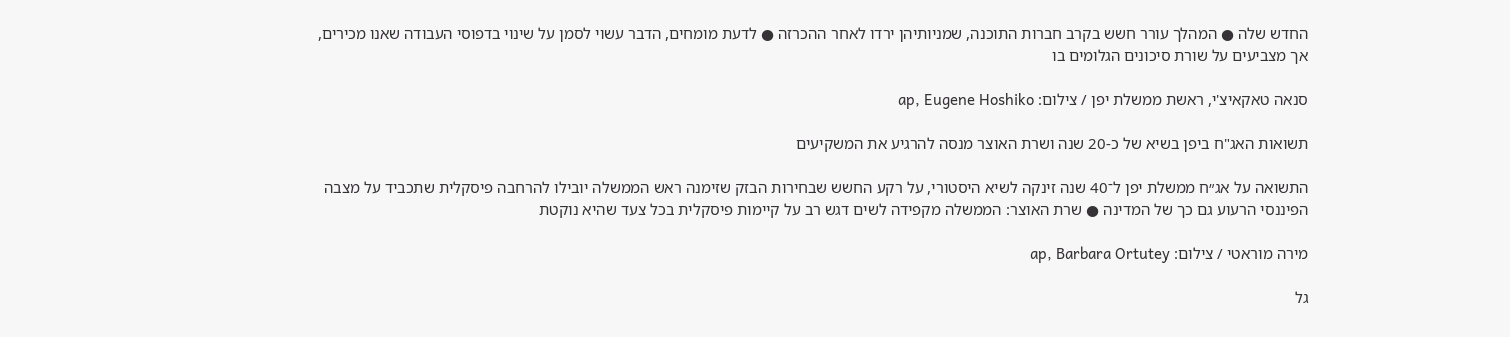החדש שלה ● המהלך עורר חשש בקרב חברות התוכנה, שמניותיהן ירדו לאחר ההכרזה ● לדעת מומחים, הדבר עשוי לסמן על שינוי בדפוסי העבודה שאנו מכירים, אך מצביעים על שורת סיכונים הגלומים בו

סנאה טאקאיצ'י, ראשת ממשלת יפן / צילום: ap, Eugene Hoshiko

תשואות האג"ח ביפן בשיא של כ-20 שנה ושרת האוצר מנסה להרגיע את המשקיעים

התשואה על אג״ח ממשלת יפן ל־40 שנה זינקה לשיא היסטורי, על רקע החשש שבחירות הבזק שזימנה ראש הממשלה יובילו להרחבה פיסקלית שתכביד על מצבה הפיננסי הרעוע גם כך של המדינה ● שרת האוצר: הממשלה מקפידה לשים דגש רב על קיימות פיסקלית בכל צעד שהיא נוקטת

מירה מוראטי / צילום: ap, Barbara Ortutey

גל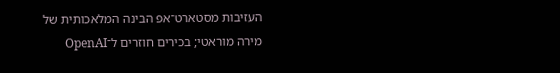העזיבות מסטארט־אפ הבינה המלאכותית של מירה מוראטי; בכירים חוזרים ל־OpenAI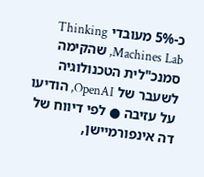כ-5% מעובדי Thinking Machines Lab, שהקימה סמנכ"לית הטכנולוגיה לשעבר של OpenAI, הודיעו על עזיבה ● לפי דיווח של דה אינפורמיישן,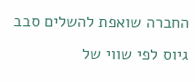החברה שואפת להשלים סבב גיוס לפי שווי של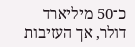כ־50 מיליארד דולר, אך העזיבות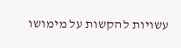עשויות להקשות על מימושו